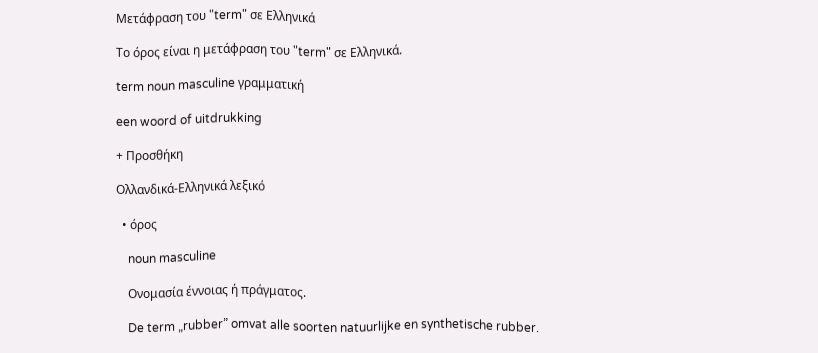Μετάφραση του "term" σε Ελληνικά

Το όρος είναι η μετάφραση του "term" σε Ελληνικά.

term noun masculine γραμματική

een woord of uitdrukking

+ Προσθήκη

Ολλανδικά-Ελληνικά λεξικό

  • όρος

    noun masculine

    Ονομασία έννοιας ή πράγματος.

    De term „rubber” omvat alle soorten natuurlijke en synthetische rubber.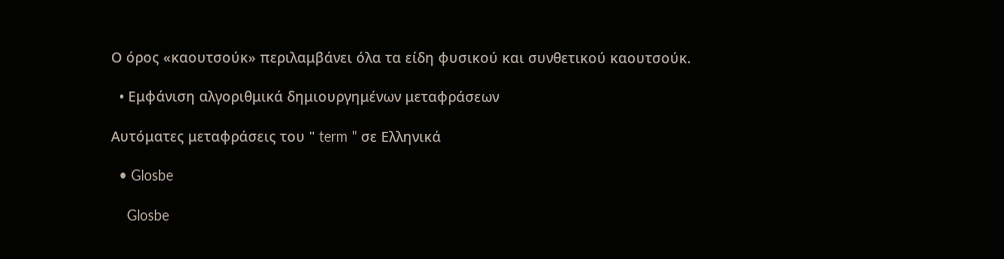Ο όρος «καουτσούκ» περιλαμβάνει όλα τα είδη φυσικού και συνθετικού καουτσούκ.

  • Εμφάνιση αλγοριθμικά δημιουργημένων μεταφράσεων

Αυτόματες μεταφράσεις του " term " σε Ελληνικά

  • Glosbe

    Glosbe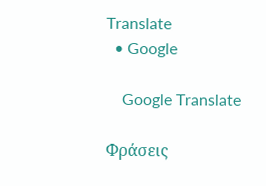Translate
  • Google

    Google Translate

Φράσεις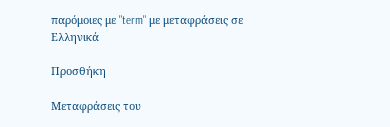παρόμοιες με "term" με μεταφράσεις σε Ελληνικά

Προσθήκη

Μεταφράσεις του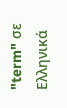"term" σε Ελληνικά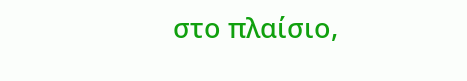στο πλαίσιο,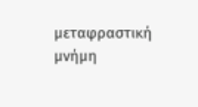μεταφραστική μνήμη